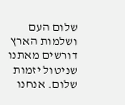שלום העם ושלמות הארץ
דורשים מאתנו שניטול יזמות שלום. אנחנו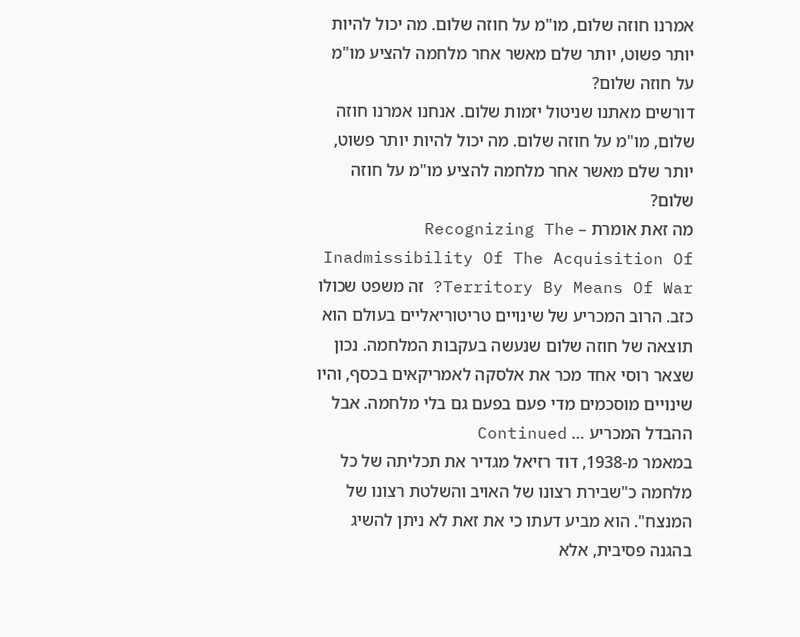אמרנו חוזה שלום, מו"מ על חוזה שלום. מה יכול להיות יותר פשוט, יותר שלם מאשר אחר מלחמה להציע מו"מ על חוזה שלום?
דורשים מאתנו שניטול יזמות שלום. אנחנו אמרנו חוזה שלום, מו"מ על חוזה שלום. מה יכול להיות יותר פשוט, יותר שלם מאשר אחר מלחמה להציע מו"מ על חוזה שלום?
מה זאת אומרת – Recognizing The Inadmissibility Of The Acquisition Of Territory By Means Of War? זה משפט שכולו כזב. הרוב המכריע של שינויים טריטוריאליים בעולם הוא תוצאה של חוזה שלום שנעשה בעקבות המלחמה. נכון שצאר רוסי אחד מכר את אלסקה לאמריקאים בכסף, והיו שינויים מוסכמים מדי פעם בפעם גם בלי מלחמה. אבל ההבדל המכריע … Continued
במאמר מ-1938, דוד רזיאל מגדיר את תכליתה של כל מלחמה כ"שבירת רצונו של האויב והשלטת רצונו של המנצח". הוא מביע דעתו כי את זאת לא ניתן להשיג בהגנה פסיבית, אלא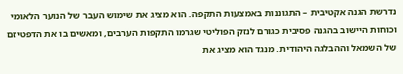נדרשת הגנה אקטיבית – התגוננות באמצעות התקפה. הוא מציג את שימוש העבר של הנוער הלאומי וכוחות היישוב בהגנה פסיבית כגורם לנזק הפוליטי שגרמו התקפות הערבים, ומאשים בו את הדפטיזם של השמאל וההבלגה היהודית. מנגד הוא מציג את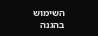השימוש בהגנה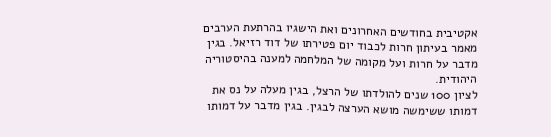אקטיבית בחודשים האחרונים ואת הישגיו בהרתעת הערבים
מאמר בעיתון חרות לכבוד יום פטירתו של דוד רזיאל. בגין מדבר על חרות ועל מקומה של המלחמה למענה בהיסטוריה היהודית.
לציון 100 שנים להולדתו של הרצל, בגין מעלה על נס את דמותו ששימשה מושא הערצה לבגין. בגין מדבר על דמותו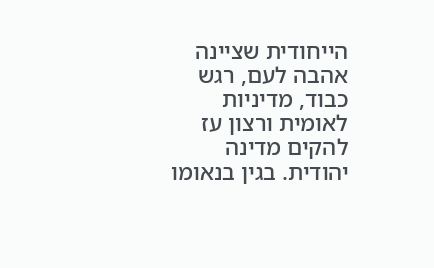הייחודית שציינה אהבה לעם, רגש כבוד, מדיניות לאומית ורצון עז להקים מדינה יהודית. בגין בנאומו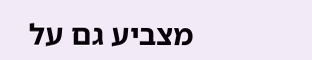מצביע גם על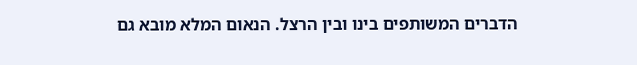הדברים המשותפים בינו ובין הרצל. הנאום המלא מובא גם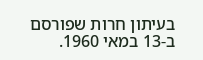בעיתון חרות שפורסם ב-13 במאי 1960.